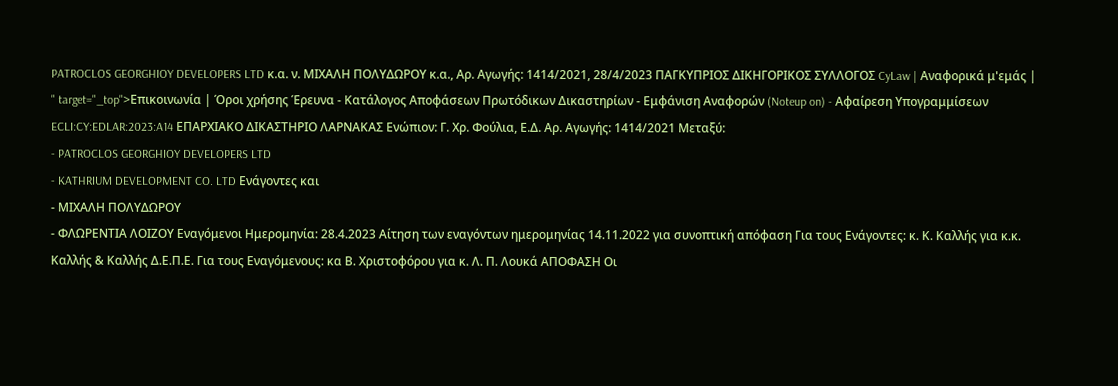PATROCLOS GEORGHIOY DEVELOPERS LTD κ.α. ν. ΜΙΧΑΛΗ ΠΟΛΥΔΩΡΟΥ κ.α., Αρ. Αγωγής: 1414/2021, 28/4/2023 ΠΑΓΚΥΠΡΙΟΣ ΔΙΚΗΓΟΡΙΚΟΣ ΣΥΛΛΟΓΟΣ CyLaw | Αναφορικά μ'εμάς | " target="_top">Επικοινωνία | Όροι χρήσης Έρευνα - Κατάλογος Αποφάσεων Πρωτόδικων Δικαστηρίων - Εμφάνιση Αναφορών (Noteup on) - Αφαίρεση Υπογραμμίσεων ECLI:CY:EDLAR:2023:A14 ΕΠΑΡΧΙΑΚΟ ΔΙΚΑΣΤΗΡΙΟ ΛΑΡΝΑΚΑΣ Ενώπιον: Γ. Χρ. Φούλια, Ε.Δ. Αρ. Αγωγής: 1414/2021 Μεταξύ:
- PATROCLOS GEORGHIOY DEVELOPERS LTD
- KATHRIUM DEVELOPMENT CO. LTD Ενάγοντες και
- ΜΙΧΑΛΗ ΠΟΛΥΔΩΡΟΥ
- ΦΛΩΡΕΝΤΙΑ ΛΟΙΖΟΥ Εναγόμενοι Ημερομηνία: 28.4.2023 Αίτηση των εναγόντων ημερομηνίας 14.11.2022 για συνοπτική απόφαση Για τους Ενάγοντες: κ. Κ. Καλλής για κ.κ. Καλλής & Καλλής Δ.Ε.Π.Ε. Για τους Εναγόμενους: κα Β. Χριστοφόρου για κ. Λ. Π. Λουκά ΑΠΟΦΑΣΗ Οι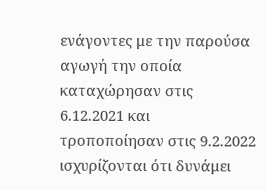ενάγοντες με την παρούσα αγωγή την οποία καταχώρησαν στις 6.12.2021 και τροποποίησαν στις 9.2.2022 ισχυρίζονται ότι δυνάμει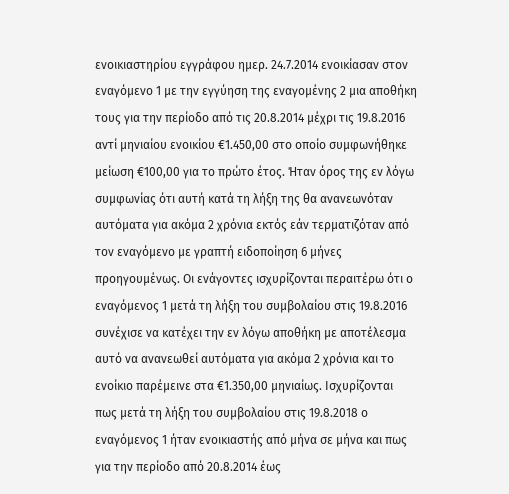ενοικιαστηρίου εγγράφου ημερ. 24.7.2014 ενοικίασαν στον εναγόμενο 1 με την εγγύηση της εναγομένης 2 μια αποθήκη τους για την περίοδο από τις 20.8.2014 μέχρι τις 19.8.2016 αντί μηνιαίου ενοικίου €1.450,00 στο οποίο συμφωνήθηκε μείωση €100,00 για το πρώτο έτος. Ήταν όρος της εν λόγω συμφωνίας ότι αυτή κατά τη λήξη της θα ανανεωνόταν αυτόματα για ακόμα 2 χρόνια εκτός εάν τερματιζόταν από τον εναγόμενο με γραπτή ειδοποίηση 6 μήνες προηγουμένως. Οι ενάγοντες ισχυρίζονται περαιτέρω ότι ο εναγόμενος 1 μετά τη λήξη του συμβολαίου στις 19.8.2016 συνέχισε να κατέχει την εν λόγω αποθήκη με αποτέλεσμα αυτό να ανανεωθεί αυτόματα για ακόμα 2 χρόνια και το ενοίκιο παρέμεινε στα €1.350,00 μηνιαίως. Ισχυρίζονται πως μετά τη λήξη του συμβολαίου στις 19.8.2018 ο εναγόμενος 1 ήταν ενοικιαστής από μήνα σε μήνα και πως για την περίοδο από 20.8.2014 έως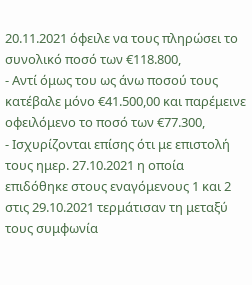20.11.2021 όφειλε να τους πληρώσει το συνολικό ποσό των €118.800,
- Αντί όμως του ως άνω ποσού τους κατέβαλε μόνο €41.500,00 και παρέμεινε οφειλόμενο το ποσό των €77.300,
- Ισχυρίζονται επίσης ότι με επιστολή τους ημερ. 27.10.2021 η οποία επιδόθηκε στους εναγόμενους 1 και 2 στις 29.10.2021 τερμάτισαν τη μεταξύ τους συμφωνία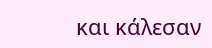και κάλεσαν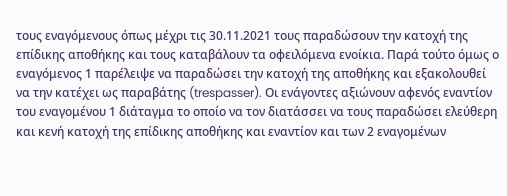τους εναγόμενους όπως μέχρι τις 30.11.2021 τους παραδώσουν την κατοχή της επίδικης αποθήκης και τους καταβάλουν τα οφειλόμενα ενοίκια. Παρά τούτο όμως ο εναγόμενος 1 παρέλειψε να παραδώσει την κατοχή της αποθήκης και εξακολουθεί να την κατέχει ως παραβάτης (trespasser). Οι ενάγοντες αξιώνουν αφενός εναντίον του εναγομένου 1 διάταγμα το οποίο να τον διατάσσει να τους παραδώσει ελεύθερη και κενή κατοχή της επίδικης αποθήκης και εναντίον και των 2 εναγομένων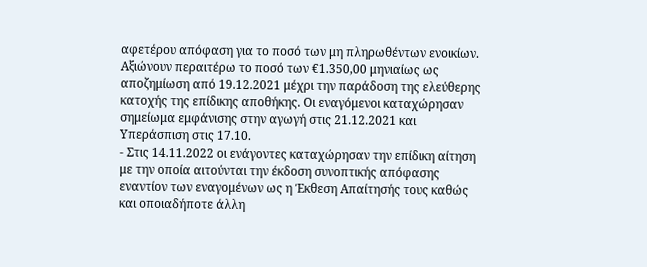αφετέρου απόφαση για το ποσό των μη πληρωθέντων ενοικίων. Αξιώνουν περαιτέρω το ποσό των €1.350,00 μηνιαίως ως αποζημίωση από 19.12.2021 μέχρι την παράδοση της ελεύθερης κατοχής της επίδικης αποθήκης. Οι εναγόμενοι καταχώρησαν σημείωμα εμφάνισης στην αγωγή στις 21.12.2021 και Υπεράσπιση στις 17.10.
- Στις 14.11.2022 οι ενάγοντες καταχώρησαν την επίδικη αίτηση με την οποία αιτούνται την έκδοση συνοπτικής απόφασης εναντίον των εναγομένων ως η Έκθεση Απαίτησής τους καθώς και οποιαδήποτε άλλη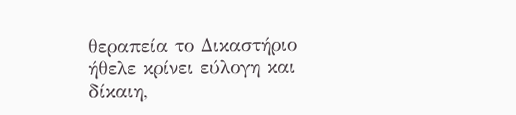θεραπεία το Δικαστήριο ήθελε κρίνει εύλογη και δίκαιη,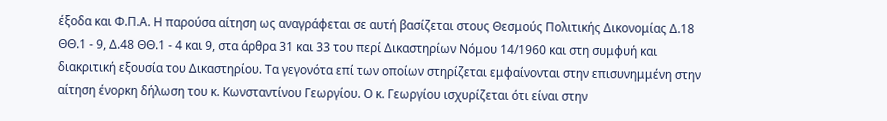έξοδα και Φ.Π.Α. Η παρούσα αίτηση ως αναγράφεται σε αυτή βασίζεται στους Θεσμούς Πολιτικής Δικονομίας Δ.18 ΘΘ.1 - 9, Δ.48 ΘΘ.1 - 4 και 9, στα άρθρα 31 και 33 του περί Δικαστηρίων Νόμου 14/1960 και στη συμφυή και διακριτική εξουσία του Δικαστηρίου. Τα γεγονότα επί των οποίων στηρίζεται εμφαίνονται στην επισυνημμένη στην αίτηση ένορκη δήλωση του κ. Κωνσταντίνου Γεωργίου. Ο κ. Γεωργίου ισχυρίζεται ότι είναι στην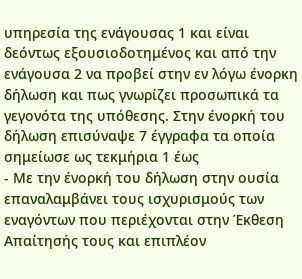υπηρεσία της ενάγουσας 1 και είναι δεόντως εξουσιοδοτημένος και από την ενάγουσα 2 να προβεί στην εν λόγω ένορκη δήλωση και πως γνωρίζει προσωπικά τα γεγονότα της υπόθεσης. Στην ένορκή του δήλωση επισύναψε 7 έγγραφα τα οποία σημείωσε ως τεκμήρια 1 έως
- Με την ένορκή του δήλωση στην ουσία επαναλαμβάνει τους ισχυρισμούς των εναγόντων που περιέχονται στην Έκθεση Απαίτησής τους και επιπλέον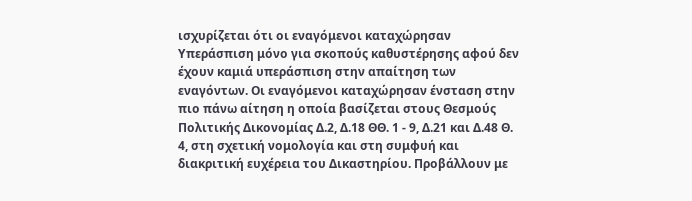ισχυρίζεται ότι οι εναγόμενοι καταχώρησαν Υπεράσπιση μόνο για σκοπούς καθυστέρησης αφού δεν έχουν καμιά υπεράσπιση στην απαίτηση των εναγόντων. Οι εναγόμενοι καταχώρησαν ένσταση στην πιο πάνω αίτηση η οποία βασίζεται στους Θεσμούς Πολιτικής Δικονομίας Δ.2, Δ.18 ΘΘ. 1 - 9, Δ.21 και Δ.48 Θ. 4, στη σχετική νομολογία και στη συμφυή και διακριτική ευχέρεια του Δικαστηρίου. Προβάλλουν με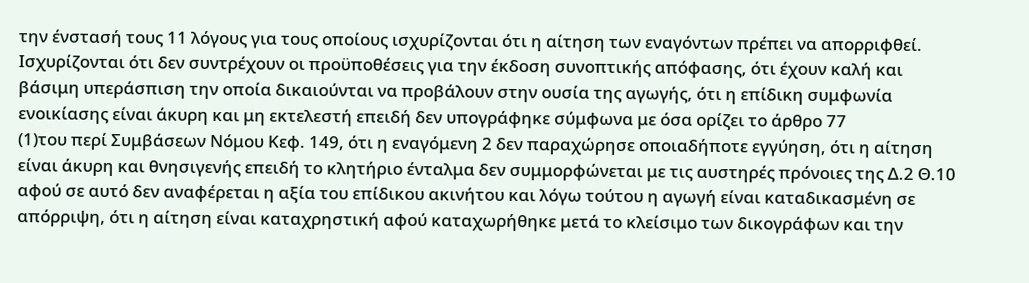την ένστασή τους 11 λόγους για τους οποίους ισχυρίζονται ότι η αίτηση των εναγόντων πρέπει να απορριφθεί. Ισχυρίζονται ότι δεν συντρέχουν οι προϋποθέσεις για την έκδοση συνοπτικής απόφασης, ότι έχουν καλή και βάσιμη υπεράσπιση την οποία δικαιούνται να προβάλουν στην ουσία της αγωγής, ότι η επίδικη συμφωνία ενοικίασης είναι άκυρη και μη εκτελεστή επειδή δεν υπογράφηκε σύμφωνα με όσα ορίζει το άρθρο 77
(1)του περί Συμβάσεων Νόμου Κεφ. 149, ότι η εναγόμενη 2 δεν παραχώρησε οποιαδήποτε εγγύηση, ότι η αίτηση είναι άκυρη και θνησιγενής επειδή το κλητήριο ένταλμα δεν συμμορφώνεται με τις αυστηρές πρόνοιες της Δ.2 Θ.10 αφού σε αυτό δεν αναφέρεται η αξία του επίδικου ακινήτου και λόγω τούτου η αγωγή είναι καταδικασμένη σε απόρριψη, ότι η αίτηση είναι καταχρηστική αφού καταχωρήθηκε μετά το κλείσιμο των δικογράφων και την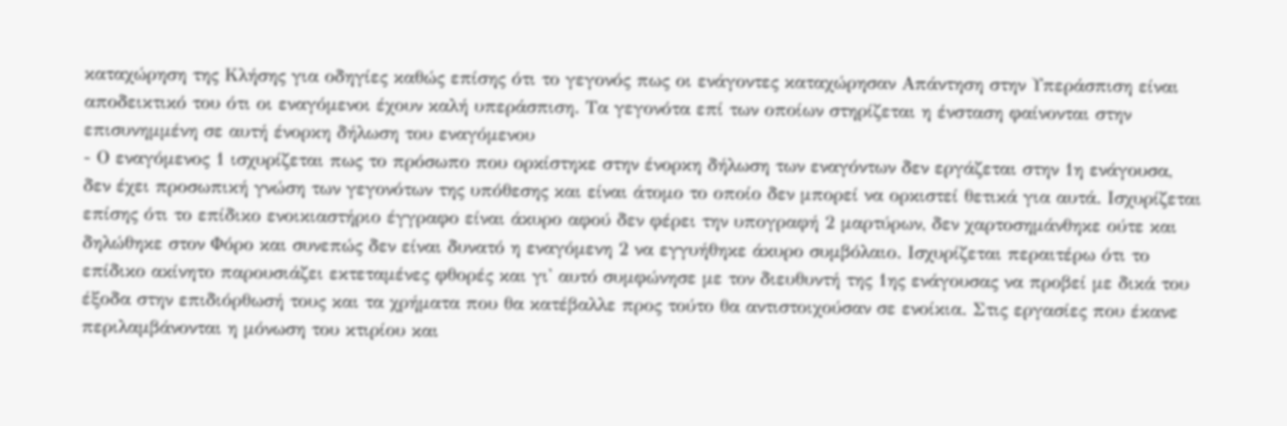καταχώρηση της Κλήσης για οδηγίες καθώς επίσης ότι το γεγονός πως οι ενάγοντες καταχώρησαν Απάντηση στην Υπεράσπιση είναι αποδεικτικό του ότι οι εναγόμενοι έχουν καλή υπεράσπιση. Τα γεγονότα επί των οποίων στηρίζεται η ένσταση φαίνονται στην επισυνημμένη σε αυτή ένορκη δήλωση του εναγόμενου
- Ο εναγόμενος 1 ισχυρίζεται πως το πρόσωπο που ορκίστηκε στην ένορκη δήλωση των εναγόντων δεν εργάζεται στην 1η ενάγουσα, δεν έχει προσωπική γνώση των γεγονότων της υπόθεσης και είναι άτομο το οποίο δεν μπορεί να ορκιστεί θετικά για αυτά. Ισχυρίζεται επίσης ότι το επίδικο ενοικιαστήριο έγγραφο είναι άκυρο αφού δεν φέρει την υπογραφή 2 μαρτύρων, δεν χαρτοσημάνθηκε ούτε και δηλώθηκε στον Φόρο και συνεπώς δεν είναι δυνατό η εναγόμενη 2 να εγγυήθηκε άκυρο συμβόλαιο. Ισχυρίζεται περαιτέρω ότι το επίδικο ακίνητο παρουσιάζει εκτεταμένες φθορές και γι' αυτό συμφώνησε με τον διευθυντή της 1ης ενάγουσας να προβεί με δικά του έξοδα στην επιδιόρθωσή τους και τα χρήματα που θα κατέβαλλε προς τούτο θα αντιστοιχούσαν σε ενοίκια. Στις εργασίες που έκανε περιλαμβάνονται η μόνωση του κτιρίου και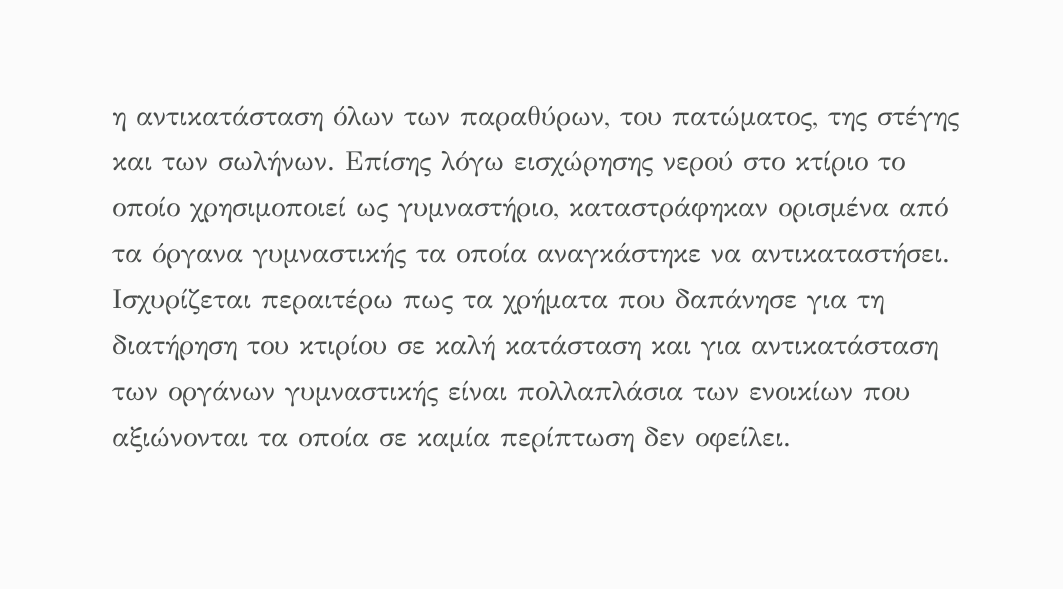η αντικατάσταση όλων των παραθύρων, του πατώματος, της στέγης και των σωλήνων. Επίσης λόγω εισχώρησης νερού στο κτίριο το οποίο χρησιμοποιεί ως γυμναστήριο, καταστράφηκαν ορισμένα από τα όργανα γυμναστικής τα οποία αναγκάστηκε να αντικαταστήσει. Ισχυρίζεται περαιτέρω πως τα χρήματα που δαπάνησε για τη διατήρηση του κτιρίου σε καλή κατάσταση και για αντικατάσταση των οργάνων γυμναστικής είναι πολλαπλάσια των ενοικίων που αξιώνονται τα οποία σε καμία περίπτωση δεν οφείλει.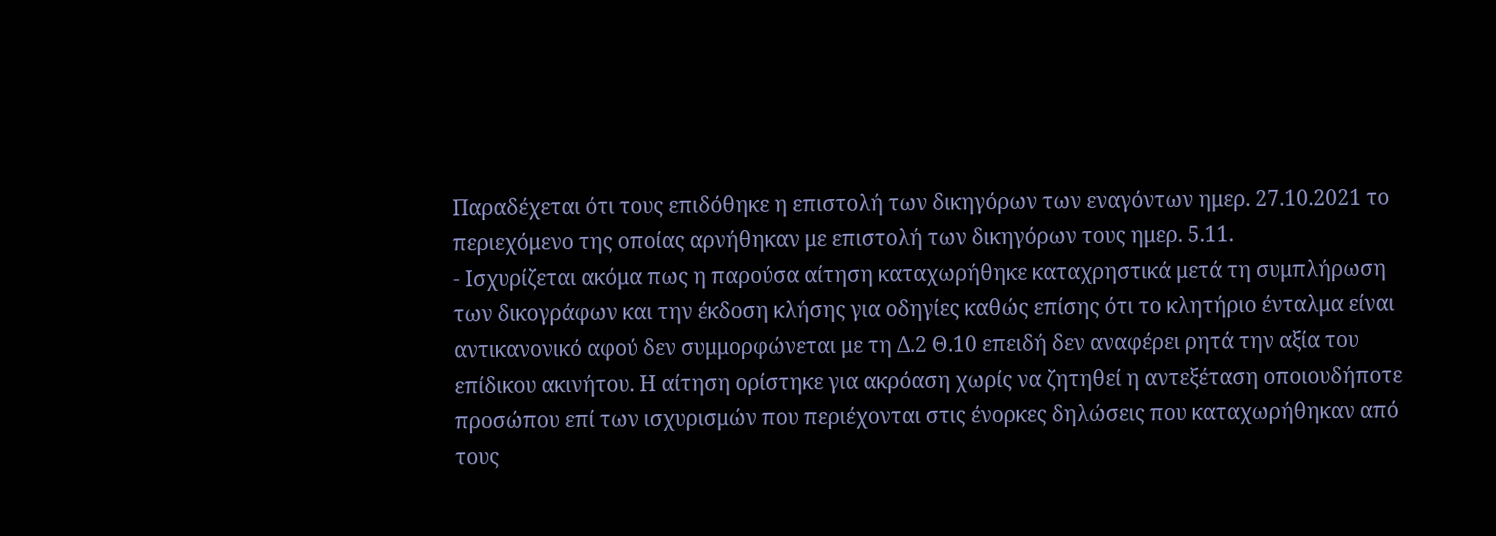Παραδέχεται ότι τους επιδόθηκε η επιστολή των δικηγόρων των εναγόντων ημερ. 27.10.2021 το περιεχόμενο της οποίας αρνήθηκαν με επιστολή των δικηγόρων τους ημερ. 5.11.
- Ισχυρίζεται ακόμα πως η παρούσα αίτηση καταχωρήθηκε καταχρηστικά μετά τη συμπλήρωση των δικογράφων και την έκδοση κλήσης για οδηγίες καθώς επίσης ότι το κλητήριο ένταλμα είναι αντικανονικό αφού δεν συμμορφώνεται με τη Δ.2 Θ.10 επειδή δεν αναφέρει ρητά την αξία του επίδικου ακινήτου. Η αίτηση ορίστηκε για ακρόαση χωρίς να ζητηθεί η αντεξέταση οποιουδήποτε προσώπου επί των ισχυρισμών που περιέχονται στις ένορκες δηλώσεις που καταχωρήθηκαν από τους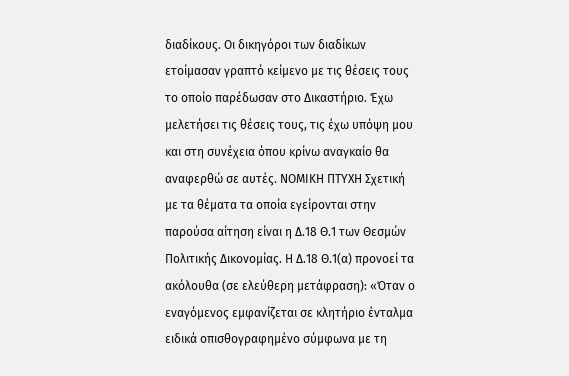διαδίκους. Οι δικηγόροι των διαδίκων ετοίμασαν γραπτό κείμενο με τις θέσεις τους το οποίο παρέδωσαν στο Δικαστήριο. Έχω μελετήσει τις θέσεις τους, τις έχω υπόψη μου και στη συνέχεια όπου κρίνω αναγκαίο θα αναφερθώ σε αυτές. ΝΟΜΙΚΗ ΠΤΥΧΗ Σχετική με τα θέματα τα οποία εγείρονται στην παρούσα αίτηση είναι η Δ.18 Θ.1 των Θεσμών Πολιτικής Δικονομίας. Η Δ.18 Θ.1(α) προνοεί τα ακόλουθα (σε ελεύθερη μετάφραση): «Όταν ο εναγόμενος εμφανίζεται σε κλητήριο ένταλμα ειδικά οπισθογραφημένο σύμφωνα με τη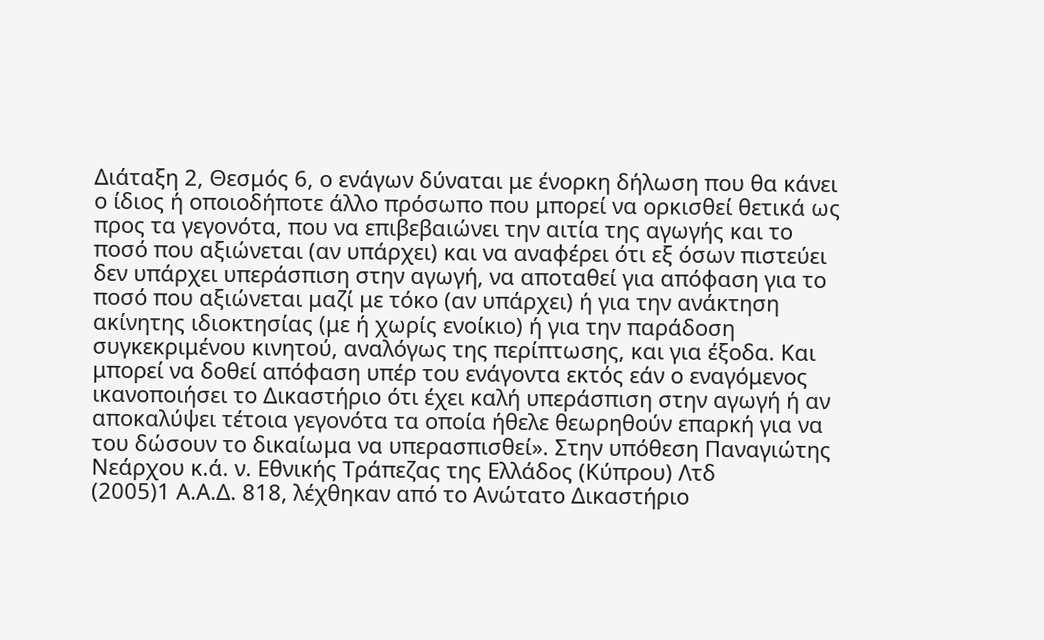Διάταξη 2, Θεσμός 6, ο ενάγων δύναται με ένορκη δήλωση που θα κάνει ο ίδιος ή οποιοδήποτε άλλο πρόσωπο που μπορεί να ορκισθεί θετικά ως προς τα γεγονότα, που να επιβεβαιώνει την αιτία της αγωγής και το ποσό που αξιώνεται (αν υπάρχει) και να αναφέρει ότι εξ όσων πιστεύει δεν υπάρχει υπεράσπιση στην αγωγή, να αποταθεί για απόφαση για το ποσό που αξιώνεται μαζί με τόκο (αν υπάρχει) ή για την ανάκτηση ακίνητης ιδιοκτησίας (με ή χωρίς ενοίκιο) ή για την παράδοση συγκεκριμένου κινητού, αναλόγως της περίπτωσης, και για έξοδα. Και μπορεί να δοθεί απόφαση υπέρ του ενάγοντα εκτός εάν ο εναγόμενος ικανοποιήσει το Δικαστήριο ότι έχει καλή υπεράσπιση στην αγωγή ή αν αποκαλύψει τέτοια γεγονότα τα οποία ήθελε θεωρηθούν επαρκή για να του δώσουν το δικαίωμα να υπερασπισθεί». Στην υπόθεση Παναγιώτης Νεάρχου κ.ά. ν. Εθνικής Τράπεζας της Ελλάδος (Κύπρου) Λτδ
(2005)1 Α.Α.Δ. 818, λέχθηκαν από το Ανώτατο Δικαστήριο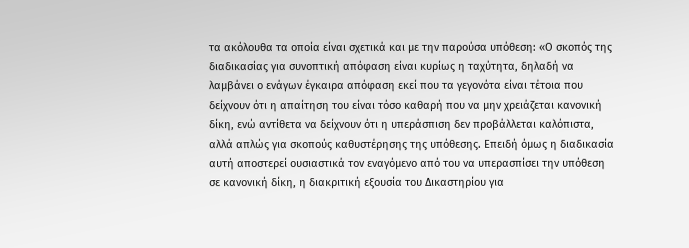τα ακόλουθα τα οποία είναι σχετικά και με την παρούσα υπόθεση: «Ο σκοπός της διαδικασίας για συνοπτική απόφαση είναι κυρίως η ταχύτητα, δηλαδή να λαμβάνει ο ενάγων έγκαιρα απόφαση εκεί που τα γεγονότα είναι τέτοια που δείχνουν ότι η απαίτηση του είναι τόσο καθαρή που να μην χρειάζεται κανονική δίκη, ενώ αντίθετα να δείχνουν ότι η υπεράσπιση δεν προβάλλεται καλόπιστα, αλλά απλώς για σκοπούς καθυστέρησης της υπόθεσης. Επειδή όμως η διαδικασία αυτή αποστερεί ουσιαστικά τον εναγόμενο από του να υπερασπίσει την υπόθεση σε κανονική δίκη, η διακριτική εξουσία του Δικαστηρίου για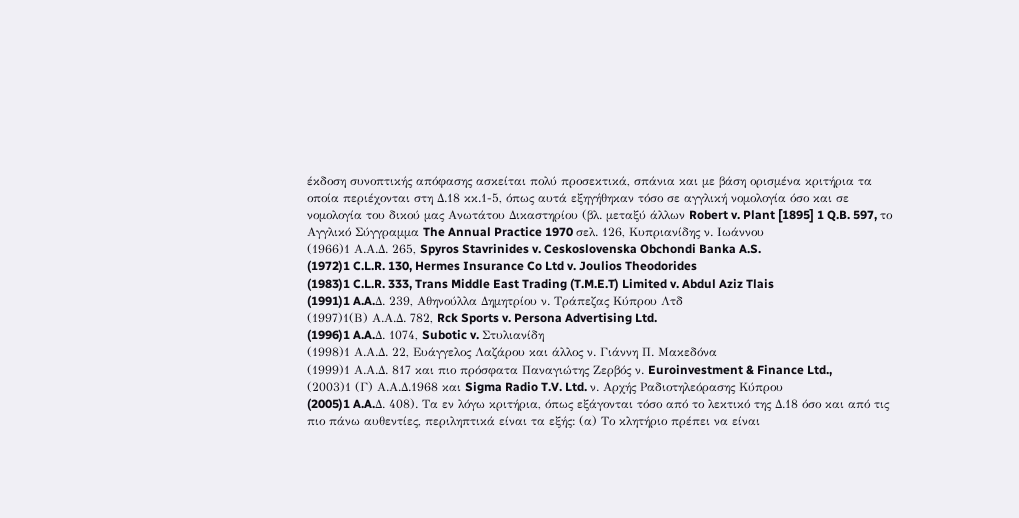έκδοση συνοπτικής απόφασης ασκείται πολύ προσεκτικά, σπάνια και με βάση ορισμένα κριτήρια τα οποία περιέχονται στη Δ.18 κκ.1-5, όπως αυτά εξηγήθηκαν τόσο σε αγγλική νομολογία όσο και σε νομολογία του δικού μας Ανωτάτου Δικαστηρίου (βλ. μεταξύ άλλων Robert v. Plant [1895] 1 Q.B. 597, το Αγγλικό Σύγγραμμα The Annual Practice 1970 σελ. 126, Κυπριανίδης ν. Ιωάννου
(1966)1 Α.Α.Δ. 265, Spyros Stavrinides v. Ceskoslovenska Obchondi Banka A.S.
(1972)1 C.L.R. 130, Hermes Insurance Co Ltd v. Joulios Theodorides
(1983)1 C.L.R. 333, Trans Middle East Trading (T.M.E.T) Limited v. Abdul Aziz Tlais
(1991)1 A.A.Δ. 239, Αθηνούλλα Δημητρίου ν. Τράπεζας Κύπρου Λτδ
(1997)1(Β) Α.Α.Δ. 782, Rck Sports v. Persona Advertising Ltd.
(1996)1 A.A.Δ. 1074, Subotic v. Στυλιανίδη
(1998)1 Α.Α.Δ. 22, Ευάγγελος Λαζάρου και άλλος ν. Γιάννη Π. Μακεδόνα
(1999)1 Α.Α.Δ. 817 και πιο πρόσφατα Παναγιώτης Ζερβός ν. Euroinvestment & Finance Ltd.,
(2003)1 (Γ) Α.Α.Δ.1968 και Sigma Radio T.V. Ltd. ν. Αρχής Ραδιοτηλεόρασης Κύπρου
(2005)1 A.A.Δ. 408). Τα εν λόγω κριτήρια, όπως εξάγονται τόσο από το λεκτικό της Δ.18 όσο και από τις πιο πάνω αυθεντίες, περιληπτικά είναι τα εξής: (α) Το κλητήριο πρέπει να είναι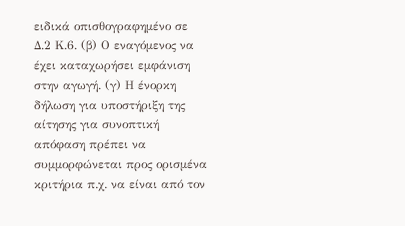ειδικά οπισθογραφημένο σε Δ.2 Κ.6. (β) Ο εναγόμενος να έχει καταχωρήσει εμφάνιση στην αγωγή. (γ) Η ένορκη δήλωση για υποστήριξη της αίτησης για συνοπτική απόφαση πρέπει να συμμορφώνεται προς ορισμένα κριτήρια π.χ. να είναι από τον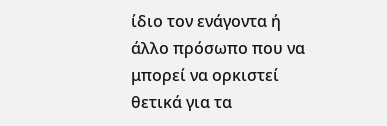ίδιο τον ενάγοντα ή άλλο πρόσωπο που να μπορεί να ορκιστεί θετικά για τα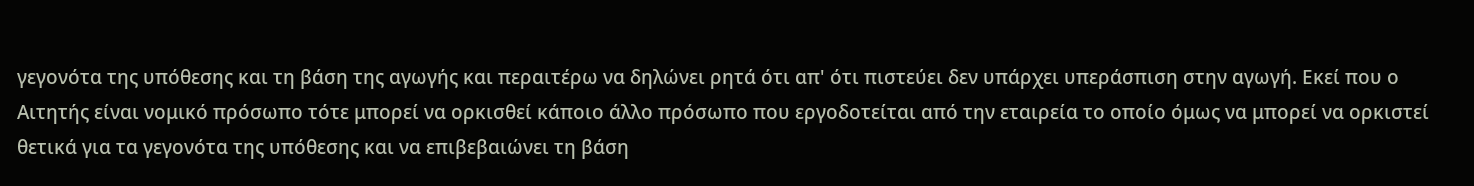γεγονότα της υπόθεσης και τη βάση της αγωγής και περαιτέρω να δηλώνει ρητά ότι απ' ότι πιστεύει δεν υπάρχει υπεράσπιση στην αγωγή. Εκεί που ο Αιτητής είναι νομικό πρόσωπο τότε μπορεί να ορκισθεί κάποιο άλλο πρόσωπο που εργοδοτείται από την εταιρεία το οποίο όμως να μπορεί να ορκιστεί θετικά για τα γεγονότα της υπόθεσης και να επιβεβαιώνει τη βάση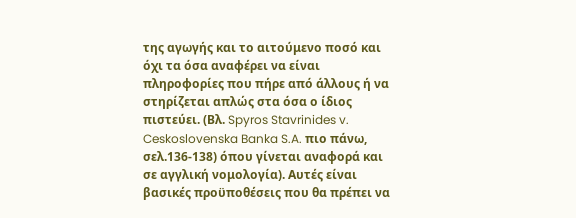της αγωγής και το αιτούμενο ποσό και όχι τα όσα αναφέρει να είναι πληροφορίες που πήρε από άλλους ή να στηρίζεται απλώς στα όσα ο ίδιος πιστεύει. (Βλ. Spyros Stavrinides v. Ceskoslovenska Banka S.A. πιο πάνω, σελ.136-138) όπου γίνεται αναφορά και σε αγγλική νομολογία). Αυτές είναι βασικές προϋποθέσεις που θα πρέπει να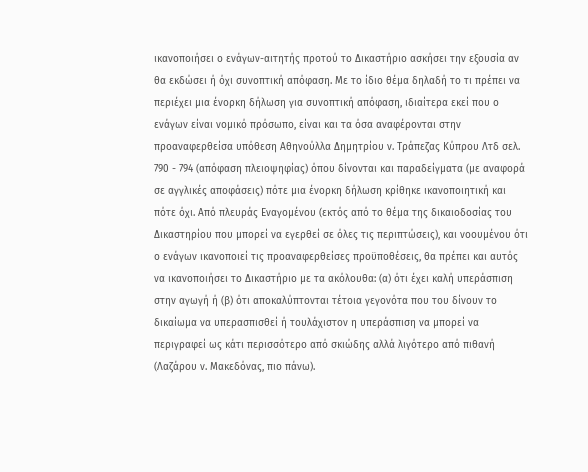ικανοποιήσει ο ενάγων-αιτητής προτού το Δικαστήριο ασκήσει την εξουσία αν θα εκδώσει ή όχι συνοπτική απόφαση. Με το ίδιο θέμα δηλαδή το τι πρέπει να περιέχει μια ένορκη δήλωση για συνοπτική απόφαση, ιδιαίτερα εκεί που ο ενάγων είναι νομικό πρόσωπο, είναι και τα όσα αναφέρονται στην προαναφερθείσα υπόθεση Αθηνούλλα Δημητρίου ν. Τράπεζας Κύπρου Λτδ σελ. 790 - 794 (απόφαση πλειοψηφίας) όπου δίνονται και παραδείγματα (με αναφορά σε αγγλικές αποφάσεις) πότε μια ένορκη δήλωση κρίθηκε ικανοποιητική και πότε όχι. Από πλευράς Εναγομένου (εκτός από το θέμα της δικαιοδοσίας του Δικαστηρίου που μπορεί να εγερθεί σε όλες τις περιπτώσεις), και νοουμένου ότι ο ενάγων ικανοποιεί τις προαναφερθείσες προϋποθέσεις, θα πρέπει και αυτός να ικανοποιήσει το Δικαστήριο με τα ακόλουθα: (α) ότι έχει καλή υπεράσπιση στην αγωγή ή (β) ότι αποκαλύπτονται τέτοια γεγονότα που του δίνουν το δικαίωμα να υπερασπισθεί ή τουλάχιστον η υπεράσπιση να μπορεί να περιγραφεί ως κάτι περισσότερο από σκιώδης αλλά λιγότερο από πιθανή (Λαζάρου ν. Μακεδόνας, πιο πάνω).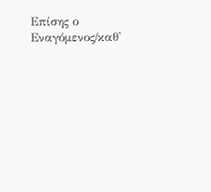Επίσης ο Εναγόμενος/καθ'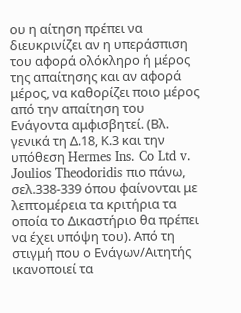ου η αίτηση πρέπει να διευκρινίζει αν η υπεράσπιση του αφορά ολόκληρο ή μέρος της απαίτησης και αν αφορά μέρος, να καθορίζει ποιο μέρος από την απαίτηση του Ενάγοντα αμφισβητεί. (Βλ. γενικά τη Δ.18, Κ.3 και την υπόθεση Hermes Ins. Co Ltd v. Joulios Theodoridis πιο πάνω, σελ.338-339 όπου φαίνονται με λεπτομέρεια τα κριτήρια τα οποία το Δικαστήριο θα πρέπει να έχει υπόψη του). Από τη στιγμή που ο Ενάγων/Αιτητής ικανοποιεί τα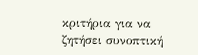κριτήρια για να ζητήσει συνοπτική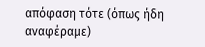απόφαση τότε (όπως ήδη αναφέραμε)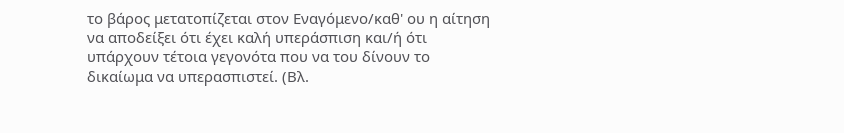το βάρος μετατοπίζεται στον Εναγόμενο/καθ' ου η αίτηση να αποδείξει ότι έχει καλή υπεράσπιση και/ή ότι υπάρχουν τέτοια γεγονότα που να του δίνουν το δικαίωμα να υπερασπιστεί. (Βλ.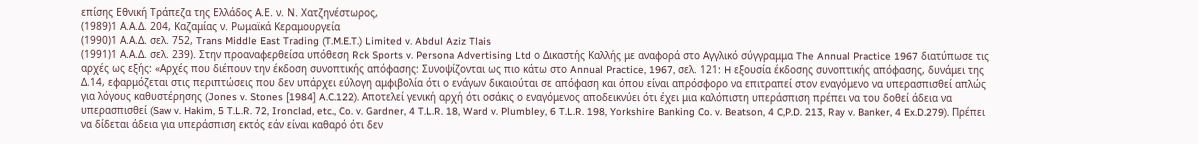επίσης Εθνική Τράπεζα της Ελλάδος Α.Ε. ν. Ν. Χατζηνέστωρος,
(1989)1 Α.Α.Δ. 204, Καζαμίας ν. Ρωμαϊκά Κεραμουργεία
(1990)1 Α.Α.Δ. σελ. 752, Trans Middle East Trading (T.M.E.T.) Limited v. Abdul Aziz Tlais
(1991)1 Α.Α.Δ. σελ. 239). Στην προαναφερθείσα υπόθεση Rck Sports v. Persona Advertising Ltd ο Δικαστής Καλλής με αναφορά στο Αγγλικό σύγγραμμα The Annual Practice 1967 διατύπωσε τις αρχές ως εξής: «Αρχές που διέπουν την έκδοση συνοπτικής απόφασης: Συνοψίζονται ως πιο κάτω στο Annual Practice, 1967, σελ. 121: H εξουσία έκδοσης συνοπτικής απόφασης, δυνάμει της Δ.14, εφαρμόζεται στις περιπτώσεις που δεν υπάρχει εύλογη αμφιβολία ότι ο ενάγων δικαιούται σε απόφαση και όπου είναι απρόσφορο να επιτραπεί στον εναγόμενο να υπερασπισθεί απλώς για λόγους καθυστέρησης (Jones v. Stones [1984] A.C.122). Αποτελεί γενική αρχή ότι οσάκις ο εναγόμενος αποδεικνύει ότι έχει μια καλόπιστη υπεράσπιση πρέπει να του δοθεί άδεια να υπερασπισθεί (Saw v. Hakim, 5 T.L.R. 72, Ironclad, etc., Co. v. Gardner, 4 T.L.R. 18, Ward v. Plumbley, 6 T.L.R. 198, Yorkshire Banking Co. v. Beatson, 4 C,P.D. 213, Ray v. Banker, 4 Ex.D.279). Πρέπει να δίδεται άδεια για υπεράσπιση εκτός εάν είναι καθαρό ότι δεν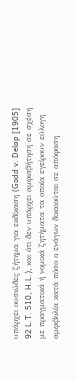υπάρχει ουσιώδες ζήτημα για εκδίκαση (Godd v. Delap [1905] 92 L.T. 510, H.L.), και ότι δεν υπάρχει αμφισβήτηση σε σχέση με πραγματικά ή νομικά ζητήματα τα οποία εγείρουν εύλογη αμφιβολία κατά πόσο ο ενάγων δικαιούται σε απόφαση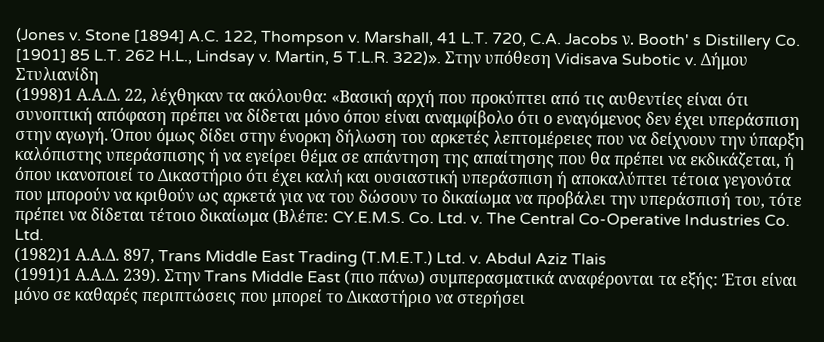(Jones v. Stone [1894] A.C. 122, Thompson v. Marshall, 41 L.T. 720, C.A. Jacobs ν. Booth' s Distillery Co. [1901] 85 L.T. 262 H.L., Lindsay v. Martin, 5 T.L.R. 322)». Στην υπόθεση Vidisava Subotic v. Δήμου Στυλιανίδη
(1998)1 Α.Α.Δ. 22, λέχθηκαν τα ακόλουθα: «Βασική αρχή που προκύπτει από τις αυθεντίες είναι ότι συνοπτική απόφαση πρέπει να δίδεται μόνο όπου είναι αναμφίβολο ότι ο εναγόμενος δεν έχει υπεράσπιση στην αγωγή. Όπου όμως δίδει στην ένορκη δήλωση του αρκετές λεπτομέρειες που να δείχνουν την ύπαρξη καλόπιστης υπεράσπισης ή να εγείρει θέμα σε απάντηση της απαίτησης που θα πρέπει να εκδικάζεται, ή όπου ικανοποιεί το Δικαστήριο ότι έχει καλή και ουσιαστική υπεράσπιση ή αποκαλύπτει τέτοια γεγονότα που μπορούν να κριθούν ως αρκετά για να του δώσουν το δικαίωμα να προβάλει την υπεράσπισή του, τότε πρέπει να δίδεται τέτοιο δικαίωμα (Βλέπε: CY.E.M.S. Co. Ltd. v. The Central Co-Operative Industries Co. Ltd.
(1982)1 Α.Α.Δ. 897, Trans Middle East Trading (T.M.E.T.) Ltd. v. Abdul Aziz Tlais
(1991)1 Α.Α.Δ. 239). Στην Trans Middle East (πιο πάνω) συμπερασματικά αναφέρονται τα εξής: Έτσι είναι μόνο σε καθαρές περιπτώσεις που μπορεί το Δικαστήριο να στερήσει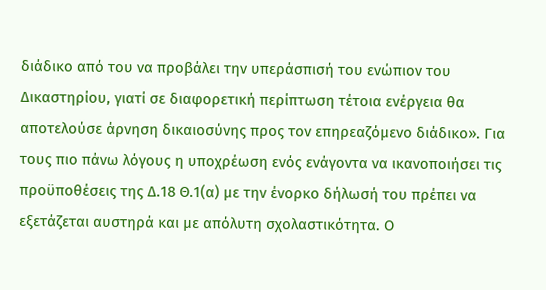διάδικο από του να προβάλει την υπεράσπισή του ενώπιον του Δικαστηρίου, γιατί σε διαφορετική περίπτωση τέτοια ενέργεια θα αποτελούσε άρνηση δικαιοσύνης προς τον επηρεαζόμενο διάδικο». Για τους πιο πάνω λόγους η υποχρέωση ενός ενάγοντα να ικανοποιήσει τις προϋποθέσεις της Δ.18 Θ.1(α) με την ένορκο δήλωσή του πρέπει να εξετάζεται αυστηρά και με απόλυτη σχολαστικότητα. Ο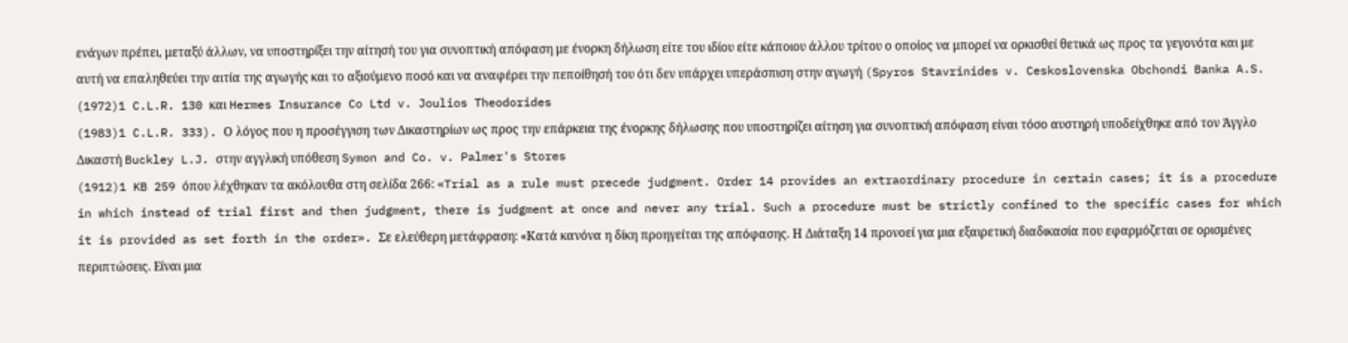ενάγων πρέπει, μεταξύ άλλων, να υποστηρίξει την αίτησή του για συνοπτική απόφαση με ένορκη δήλωση είτε του ιδίου είτε κάποιου άλλου τρίτου ο οποίος να μπορεί να ορκισθεί θετικά ως προς τα γεγονότα και με αυτή να επαληθεύει την αιτία της αγωγής και το αξιούμενο ποσό και να αναφέρει την πεποίθησή του ότι δεν υπάρχει υπεράσπιση στην αγωγή (Spyros Stavrinides v. Ceskoslovenska Obchondi Banka A.S.
(1972)1 C.L.R. 130 και Hermes Insurance Co Ltd v. Joulios Theodorides
(1983)1 C.L.R. 333). Ο λόγος που η προσέγγιση των Δικαστηρίων ως προς την επάρκεια της ένορκης δήλωσης που υποστηρίζει αίτηση για συνοπτική απόφαση είναι τόσο αυστηρή υποδείχθηκε από τον Άγγλο Δικαστή Buckley L.J. στην αγγλική υπόθεση Symon and Co. v. Palmer's Stores
(1912)1 KB 259 όπου λέχθηκαν τα ακόλουθα στη σελίδα 266: «Trial as a rule must precede judgment. Order 14 provides an extraordinary procedure in certain cases; it is a procedure in which instead of trial first and then judgment, there is judgment at once and never any trial. Such a procedure must be strictly confined to the specific cases for which it is provided as set forth in the order». Σε ελεύθερη μετάφραση: «Κατά κανόνα η δίκη προηγείται της απόφασης. Η Διάταξη 14 προνοεί για μια εξαιρετική διαδικασία που εφαρμόζεται σε ορισμένες περιπτώσεις. Είναι μια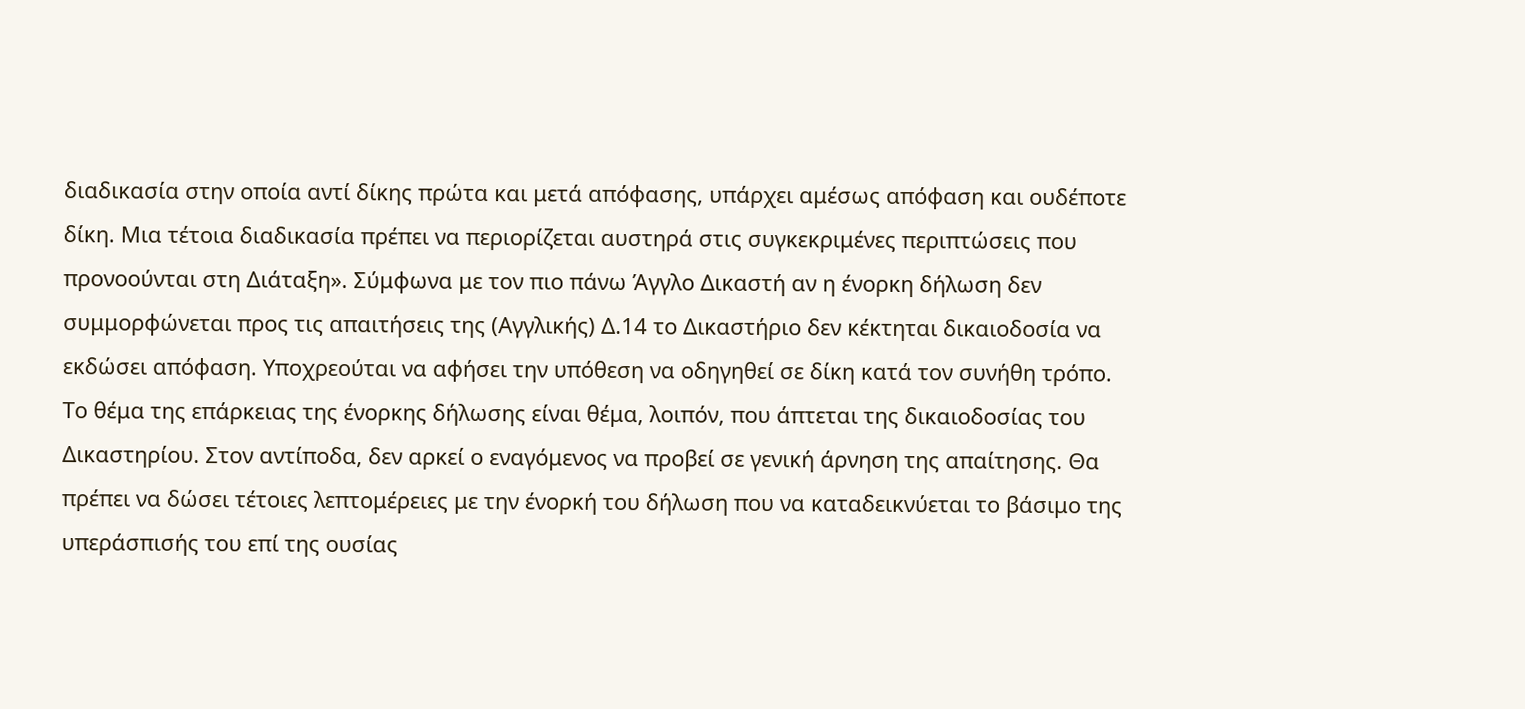διαδικασία στην οποία αντί δίκης πρώτα και μετά απόφασης, υπάρχει αμέσως απόφαση και ουδέποτε δίκη. Μια τέτοια διαδικασία πρέπει να περιορίζεται αυστηρά στις συγκεκριμένες περιπτώσεις που προνοούνται στη Διάταξη». Σύμφωνα με τον πιο πάνω Άγγλο Δικαστή αν η ένορκη δήλωση δεν συμμορφώνεται προς τις απαιτήσεις της (Αγγλικής) Δ.14 το Δικαστήριο δεν κέκτηται δικαιοδοσία να εκδώσει απόφαση. Υποχρεούται να αφήσει την υπόθεση να οδηγηθεί σε δίκη κατά τον συνήθη τρόπο. Το θέμα της επάρκειας της ένορκης δήλωσης είναι θέμα, λοιπόν, που άπτεται της δικαιοδοσίας του Δικαστηρίου. Στον αντίποδα, δεν αρκεί ο εναγόμενος να προβεί σε γενική άρνηση της απαίτησης. Θα πρέπει να δώσει τέτοιες λεπτομέρειες με την ένορκή του δήλωση που να καταδεικνύεται το βάσιμο της υπεράσπισής του επί της ουσίας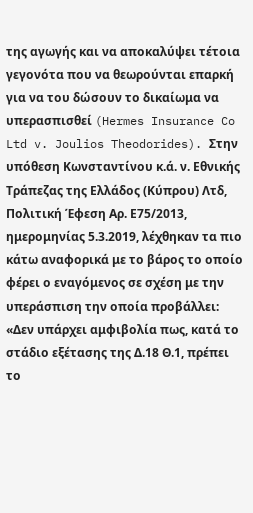της αγωγής και να αποκαλύψει τέτοια γεγονότα που να θεωρούνται επαρκή για να του δώσουν το δικαίωμα να υπερασπισθεί (Hermes Insurance Co Ltd v. Joulios Theodorides). Στην υπόθεση Κωνσταντίνου κ.ά. ν. Εθνικής Τράπεζας της Ελλάδος (Κύπρου) Λτδ, Πολιτική Έφεση Αρ. Ε75/2013, ημερομηνίας 5.3.2019, λέχθηκαν τα πιο κάτω αναφορικά με το βάρος το οποίο φέρει ο εναγόμενος σε σχέση με την υπεράσπιση την οποία προβάλλει: «Δεν υπάρχει αμφιβολία πως, κατά το στάδιο εξέτασης της Δ.18 Θ.1, πρέπει το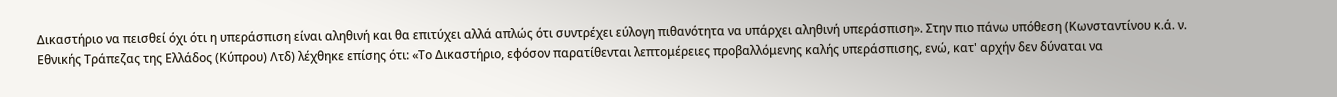Δικαστήριο να πεισθεί όχι ότι η υπεράσπιση είναι αληθινή και θα επιτύχει αλλά απλώς ότι συντρέχει εύλογη πιθανότητα να υπάρχει αληθινή υπεράσπιση». Στην πιο πάνω υπόθεση (Κωνσταντίνου κ.ά. ν. Εθνικής Τράπεζας της Ελλάδος (Κύπρου) Λτδ) λέχθηκε επίσης ότι: «Το Δικαστήριο, εφόσον παρατίθενται λεπτομέρειες προβαλλόμενης καλής υπεράσπισης, ενώ, κατ' αρχήν δεν δύναται να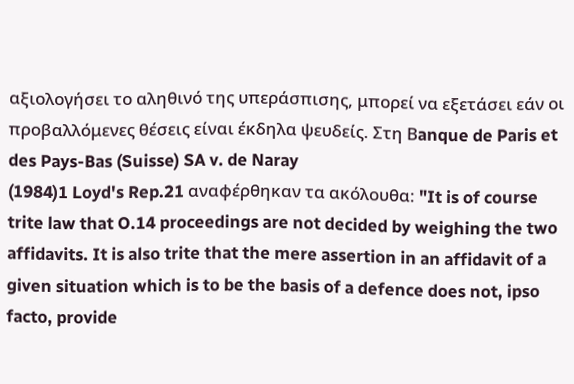αξιολογήσει το αληθινό της υπεράσπισης, μπορεί να εξετάσει εάν οι προβαλλόμενες θέσεις είναι έκδηλα ψευδείς. Στη Βanque de Paris et des Pays-Bas (Suisse) SA v. de Naray
(1984)1 Loyd's Rep.21 αναφέρθηκαν τα ακόλουθα: "It is of course trite law that O.14 proceedings are not decided by weighing the two affidavits. It is also trite that the mere assertion in an affidavit of a given situation which is to be the basis of a defence does not, ipso facto, provide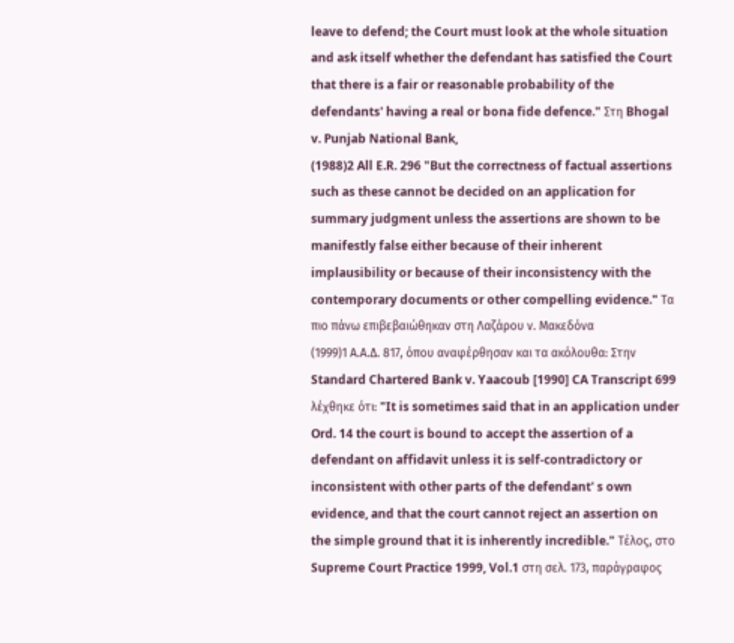leave to defend; the Court must look at the whole situation and ask itself whether the defendant has satisfied the Court that there is a fair or reasonable probability of the defendants' having a real or bona fide defence." Στη Bhogal v. Punjab National Bank,
(1988)2 All E.R. 296 "But the correctness of factual assertions such as these cannot be decided on an application for summary judgment unless the assertions are shown to be manifestly false either because of their inherent implausibility or because of their inconsistency with the contemporary documents or other compelling evidence." Τα πιο πάνω επιβεβαιώθηκαν στη Λαζάρου ν. Μακεδόνα
(1999)1 Α.Α.Δ. 817, όπου αναφέρθησαν και τα ακόλουθα: Στην Standard Chartered Bank v. Yaacoub [1990] CA Transcript 699 λέχθηκε ότι: "It is sometimes said that in an application under Ord. 14 the court is bound to accept the assertion of a defendant on affidavit unless it is self-contradictory or inconsistent with other parts of the defendant' s own evidence, and that the court cannot reject an assertion on the simple ground that it is inherently incredible." Τέλος, στο Supreme Court Practice 1999, Vol.1 στη σελ. 173, παράγραφος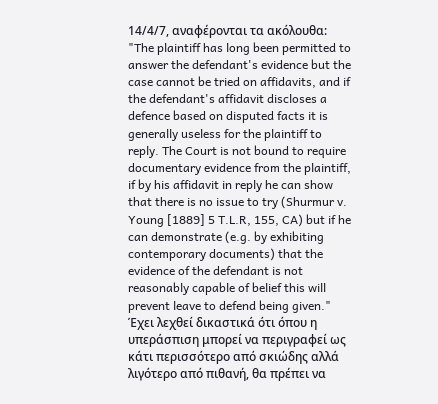14/4/7, αναφέρονται τα ακόλουθα: "The plaintiff has long been permitted to answer the defendant's evidence but the case cannot be tried on affidavits, and if the defendant's affidavit discloses a defence based on disputed facts it is generally useless for the plaintiff to reply. The Court is not bound to require documentary evidence from the plaintiff, if by his affidavit in reply he can show that there is no issue to try (Shurmur v. Young [1889] 5 T.L.R, 155, CA) but if he can demonstrate (e.g. by exhibiting contemporary documents) that the evidence of the defendant is not reasonably capable of belief this will prevent leave to defend being given." Έχει λεχθεί δικαστικά ότι όπου η υπεράσπιση μπορεί να περιγραφεί ως κάτι περισσότερο από σκιώδης αλλά λιγότερο από πιθανή, θα πρέπει να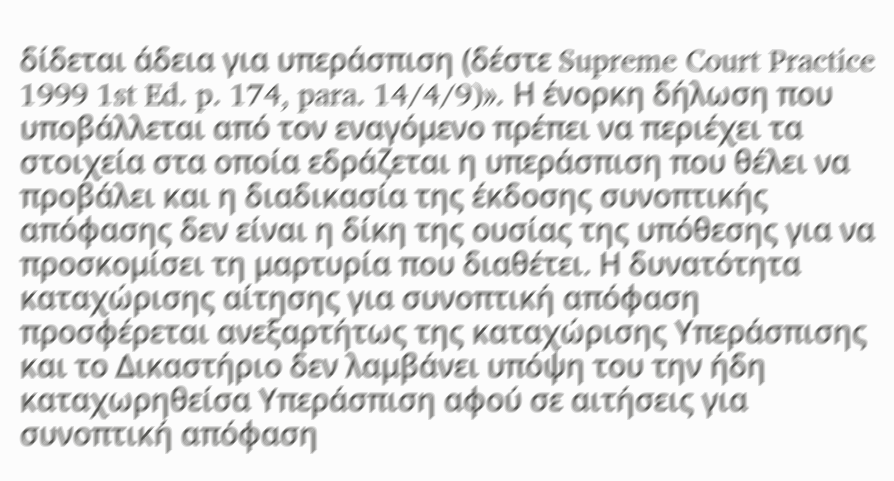δίδεται άδεια για υπεράσπιση (δέστε Supreme Court Practice 1999 1st Ed. p. 174, para. 14/4/9)». Η ένορκη δήλωση που υποβάλλεται από τον εναγόμενο πρέπει να περιέχει τα στοιχεία στα οποία εδράζεται η υπεράσπιση που θέλει να προβάλει και η διαδικασία της έκδοσης συνοπτικής απόφασης δεν είναι η δίκη της ουσίας της υπόθεσης για να προσκομίσει τη μαρτυρία που διαθέτει. Η δυνατότητα καταχώρισης αίτησης για συνοπτική απόφαση προσφέρεται ανεξαρτήτως της καταχώρισης Υπεράσπισης και το Δικαστήριο δεν λαμβάνει υπόψη του την ήδη καταχωρηθείσα Υπεράσπιση αφού σε αιτήσεις για συνοπτική απόφαση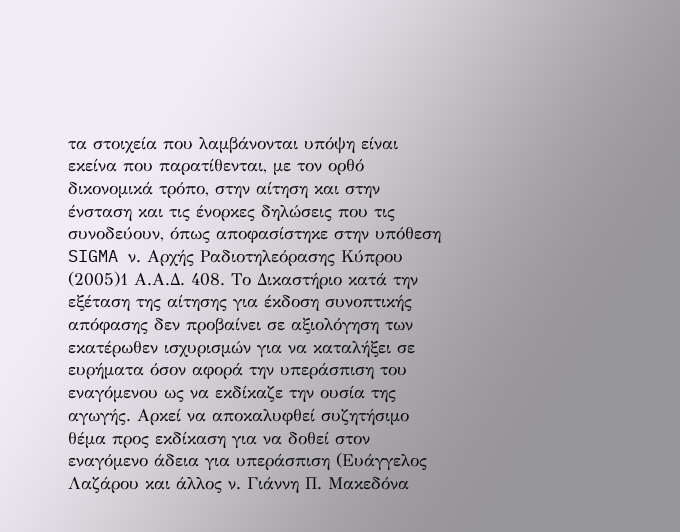τα στοιχεία που λαμβάνονται υπόψη είναι εκείνα που παρατίθενται, με τον ορθό δικονομικά τρόπο, στην αίτηση και στην ένσταση και τις ένορκες δηλώσεις που τις συνοδεύουν, όπως αποφασίστηκε στην υπόθεση SIGMA ν. Αρχής Ραδιοτηλεόρασης Κύπρου
(2005)1 Α.Α.Δ. 408. Το Δικαστήριο κατά την εξέταση της αίτησης για έκδοση συνοπτικής απόφασης δεν προβαίνει σε αξιολόγηση των εκατέρωθεν ισχυρισμών για να καταλήξει σε ευρήματα όσον αφορά την υπεράσπιση του εναγόμενου ως να εκδίκαζε την ουσία της αγωγής. Αρκεί να αποκαλυφθεί συζητήσιμο θέμα προς εκδίκαση για να δοθεί στον εναγόμενο άδεια για υπεράσπιση (Ευάγγελος Λαζάρου και άλλος ν. Γιάννη Π. Μακεδόνα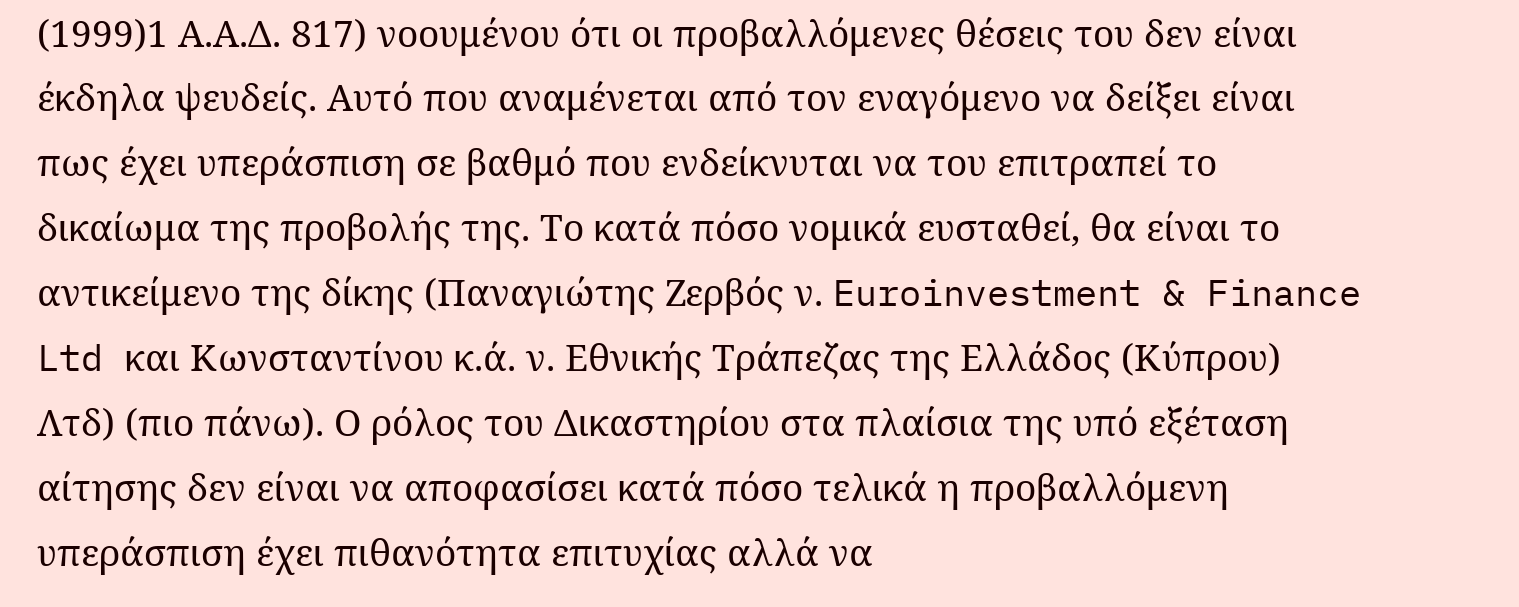(1999)1 Α.Α.Δ. 817) νοουμένου ότι οι προβαλλόμενες θέσεις του δεν είναι έκδηλα ψευδείς. Αυτό που αναμένεται από τον εναγόμενο να δείξει είναι πως έχει υπεράσπιση σε βαθμό που ενδείκνυται να του επιτραπεί το δικαίωμα της προβολής της. Το κατά πόσο νομικά ευσταθεί, θα είναι το αντικείμενο της δίκης (Παναγιώτης Ζερβός ν. Euroinvestment & Finance Ltd και Κωνσταντίνου κ.ά. ν. Εθνικής Τράπεζας της Ελλάδος (Κύπρου) Λτδ) (πιο πάνω). Ο ρόλος του Δικαστηρίου στα πλαίσια της υπό εξέταση αίτησης δεν είναι να αποφασίσει κατά πόσο τελικά η προβαλλόμενη υπεράσπιση έχει πιθανότητα επιτυχίας αλλά να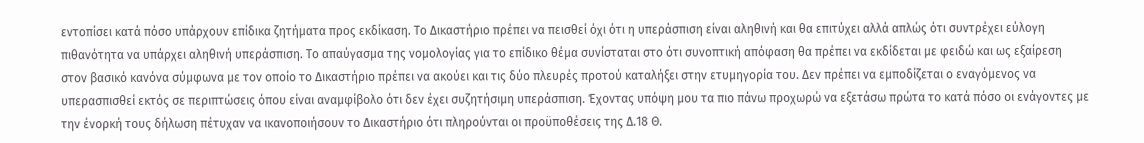εντοπίσει κατά πόσο υπάρχουν επίδικα ζητήματα προς εκδίκαση. Το Δικαστήριο πρέπει να πεισθεί όχι ότι η υπεράσπιση είναι αληθινή και θα επιτύχει αλλά απλώς ότι συντρέχει εύλογη πιθανότητα να υπάρχει αληθινή υπεράσπιση. Το απαύγασμα της νομολογίας για το επίδικο θέμα συνίσταται στο ότι συνοπτική απόφαση θα πρέπει να εκδίδεται με φειδώ και ως εξαίρεση στον βασικό κανόνα σύμφωνα με τον οποίο το Δικαστήριο πρέπει να ακούει και τις δύο πλευρές προτού καταλήξει στην ετυμηγορία του. Δεν πρέπει να εμποδίζεται ο εναγόμενος να υπερασπισθεί εκτός σε περιπτώσεις όπου είναι αναμφίβολο ότι δεν έχει συζητήσιμη υπεράσπιση. Έχοντας υπόψη μου τα πιο πάνω προχωρώ να εξετάσω πρώτα το κατά πόσο οι ενάγοντες με την ένορκή τους δήλωση πέτυχαν να ικανοποιήσουν το Δικαστήριο ότι πληρούνται οι προϋποθέσεις της Δ.18 Θ.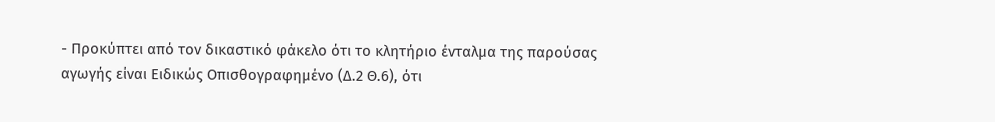- Προκύπτει από τον δικαστικό φάκελο ότι το κλητήριο ένταλμα της παρούσας αγωγής είναι Ειδικώς Οπισθογραφημένο (Δ.2 Θ.6), ότι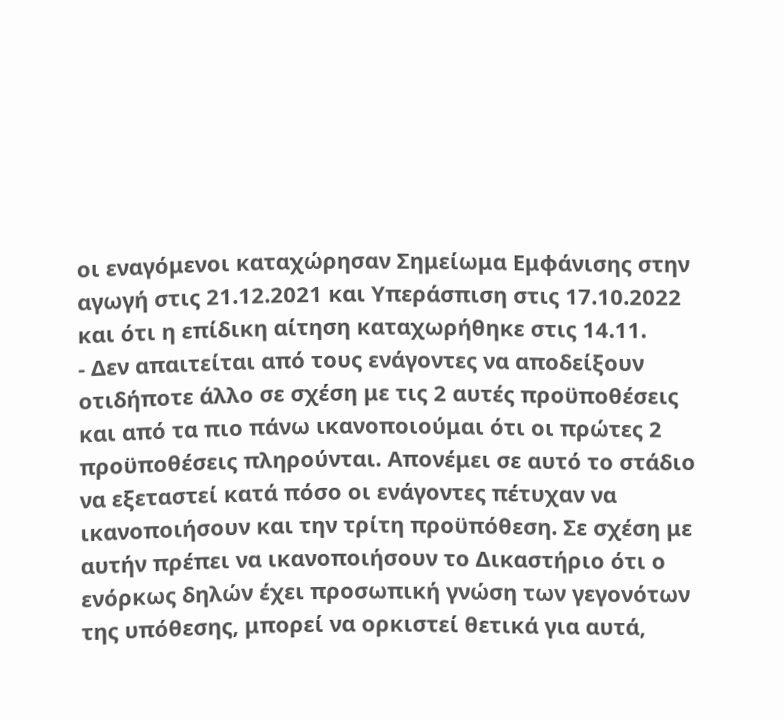οι εναγόμενοι καταχώρησαν Σημείωμα Εμφάνισης στην αγωγή στις 21.12.2021 και Υπεράσπιση στις 17.10.2022 και ότι η επίδικη αίτηση καταχωρήθηκε στις 14.11.
- Δεν απαιτείται από τους ενάγοντες να αποδείξουν οτιδήποτε άλλο σε σχέση με τις 2 αυτές προϋποθέσεις και από τα πιο πάνω ικανοποιούμαι ότι οι πρώτες 2 προϋποθέσεις πληρούνται. Απονέμει σε αυτό το στάδιο να εξεταστεί κατά πόσο οι ενάγοντες πέτυχαν να ικανοποιήσουν και την τρίτη προϋπόθεση. Σε σχέση με αυτήν πρέπει να ικανοποιήσουν το Δικαστήριο ότι ο ενόρκως δηλών έχει προσωπική γνώση των γεγονότων της υπόθεσης, μπορεί να ορκιστεί θετικά για αυτά,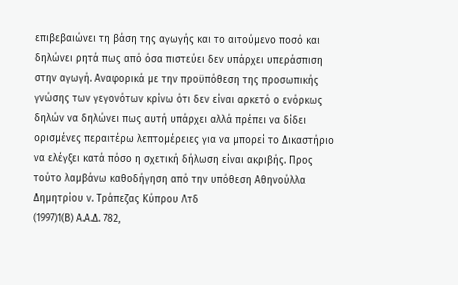επιβεβαιώνει τη βάση της αγωγής και το αιτούμενο ποσό και δηλώνει ρητά πως από όσα πιστεύει δεν υπάρχει υπεράσπιση στην αγωγή. Αναφορικά με την προϋπόθεση της προσωπικής γνώσης των γεγονότων κρίνω ότι δεν είναι αρκετό ο ενόρκως δηλών να δηλώνει πως αυτή υπάρχει αλλά πρέπει να δίδει ορισμένες περαιτέρω λεπτομέρειες για να μπορεί το Δικαστήριο να ελέγξει κατά πόσο η σχετική δήλωση είναι ακριβής. Προς τούτο λαμβάνω καθοδήγηση από την υπόθεση Αθηνούλλα Δημητρίου ν. Τράπεζας Κύπρου Λτδ
(1997)1(Β) Α.Α.Δ. 782,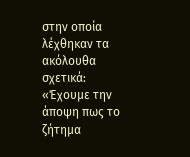στην οποία λέχθηκαν τα ακόλουθα σχετικά: «Έχουμε την άποψη πως το ζήτημα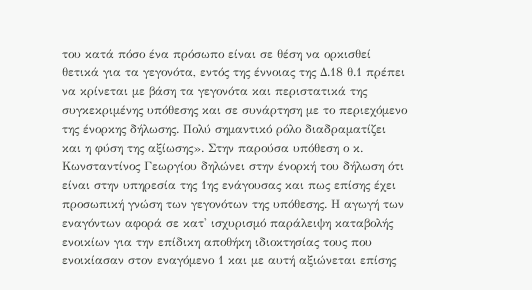του κατά πόσο ένα πρόσωπο είναι σε θέση να ορκισθεί θετικά για τα γεγονότα, εντός της έννοιας της Δ.18 θ.1 πρέπει να κρίνεται με βάση τα γεγονότα και περιστατικά της συγκεκριμένης υπόθεσης και σε συνάρτηση με το περιεχόμενο της ένορκης δήλωσης. Πολύ σημαντικό ρόλο διαδραματίζει και η φύση της αξίωσης». Στην παρούσα υπόθεση ο κ. Κωνσταντίνος Γεωργίου δηλώνει στην ένορκή του δήλωση ότι είναι στην υπηρεσία της 1ης ενάγουσας και πως επίσης έχει προσωπική γνώση των γεγονότων της υπόθεσης. Η αγωγή των εναγόντων αφορά σε κατ' ισχυρισμό παράλειψη καταβολής ενοικίων για την επίδικη αποθήκη ιδιοκτησίας τους που ενοικίασαν στον εναγόμενο 1 και με αυτή αξιώνεται επίσης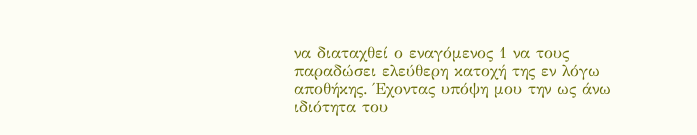να διαταχθεί ο εναγόμενος 1 να τους παραδώσει ελεύθερη κατοχή της εν λόγω αποθήκης. Έχοντας υπόψη μου την ως άνω ιδιότητα του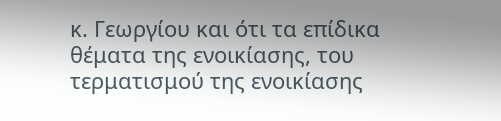κ. Γεωργίου και ότι τα επίδικα θέματα της ενοικίασης, του τερματισμού της ενοικίασης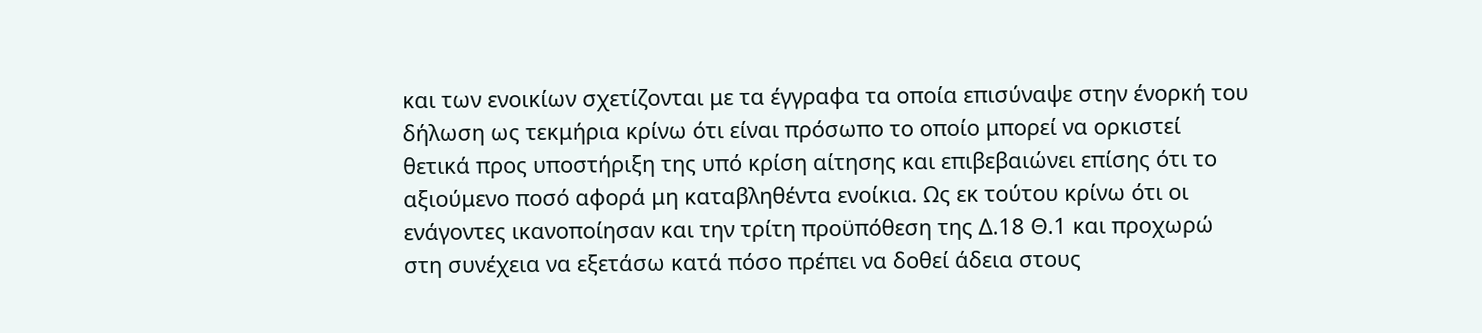και των ενοικίων σχετίζονται με τα έγγραφα τα οποία επισύναψε στην ένορκή του δήλωση ως τεκμήρια κρίνω ότι είναι πρόσωπο το οποίο μπορεί να ορκιστεί θετικά προς υποστήριξη της υπό κρίση αίτησης και επιβεβαιώνει επίσης ότι το αξιούμενο ποσό αφορά μη καταβληθέντα ενοίκια. Ως εκ τούτου κρίνω ότι οι ενάγοντες ικανοποίησαν και την τρίτη προϋπόθεση της Δ.18 Θ.1 και προχωρώ στη συνέχεια να εξετάσω κατά πόσο πρέπει να δοθεί άδεια στους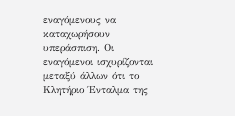εναγόμενους να καταχωρήσουν υπεράσπιση. Οι εναγόμενοι ισχυρίζονται μεταξύ άλλων ότι το Κλητήριο Ένταλμα της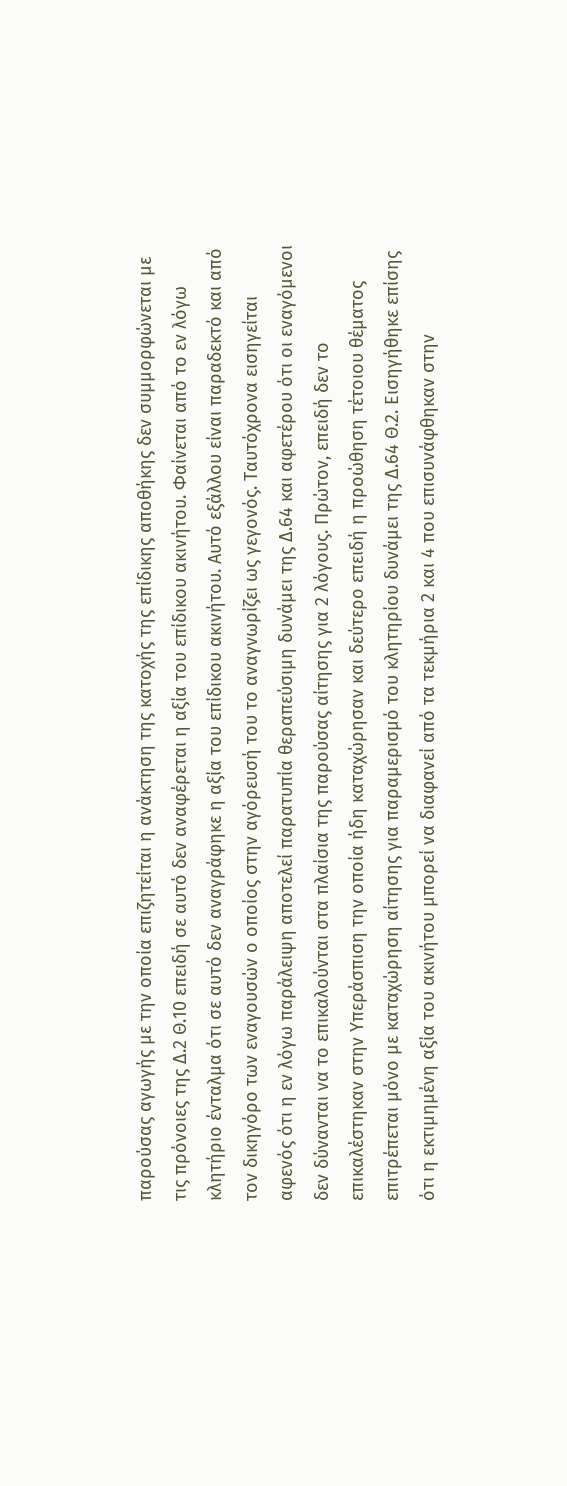παρούσας αγωγής με την οποία επιζητείται η ανάκτηση της κατοχής της επίδικης αποθήκης δεν συμμορφώνεται με τις πρόνοιες της Δ.2 Θ.10 επειδή σε αυτό δεν αναφέρεται η αξία του επίδικου ακινήτου. Φαίνεται από το εν λόγω κλητήριο ένταλμα ότι σε αυτό δεν αναγράφηκε η αξία του επίδικου ακινήτου. Αυτό εξάλλου είναι παραδεκτό και από τον δικηγόρο των εναγουσών ο οποίος στην αγόρευσή του το αναγνωρίζει ως γεγονός. Ταυτόχρονα εισηγείται αφενός ότι η εν λόγω παράλειψη αποτελεί παρατυπία θεραπεύσιμη δυνάμει της Δ.64 και αφετέρου ότι οι εναγόμενοι δεν δύνανται να το επικαλούνται στα πλαίσια της παρούσας αίτησης για 2 λόγους. Πρώτον, επειδή δεν το επικαλέστηκαν στην Υπεράσπιση την οποία ήδη καταχώρησαν και δεύτερο επειδή η προώθηση τέτοιου θέματος επιτρέπεται μόνο με καταχώρηση αίτησης για παραμερισμό του κλητηρίου δυνάμει της Δ.64 Θ.2. Εισηγήθηκε επίσης ότι η εκτιμημένη αξία του ακινήτου μπορεί να διαφανεί από τα τεκμήρια 2 και 4 που επισυνάφθηκαν στην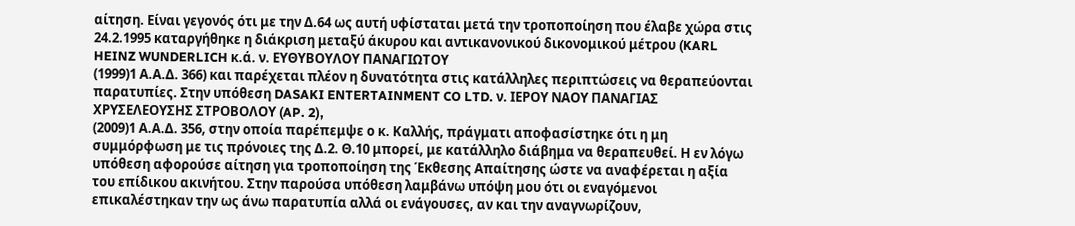αίτηση. Είναι γεγονός ότι με την Δ.64 ως αυτή υφίσταται μετά την τροποποίηση που έλαβε χώρα στις 24.2.1995 καταργήθηκε η διάκριση μεταξύ άκυρου και αντικανονικού δικονομικού μέτρου (KARL HEINZ WUNDERLICH κ.ά. ν. ΕΥΘΥΒΟΥΛΟΥ ΠΑΝΑΓΙΩΤΟΥ
(1999)1 Α.Α.Δ. 366) και παρέχεται πλέον η δυνατότητα στις κατάλληλες περιπτώσεις να θεραπεύονται παρατυπίες. Στην υπόθεση DASAKI ENTERTAINMENT CO LTD. ν. ΙΕΡΟΥ ΝΑΟΥ ΠΑΝΑΓΙΑΣ ΧΡΥΣΕΛΕΟΥΣΗΣ ΣΤΡΟΒΟΛΟΥ (AP. 2),
(2009)1 Α.Α.Δ. 356, στην οποία παρέπεμψε ο κ. Καλλής, πράγματι αποφασίστηκε ότι η μη συμμόρφωση με τις πρόνοιες της Δ.2. Θ.10 μπορεί, με κατάλληλο διάβημα να θεραπευθεί. Η εν λόγω υπόθεση αφορούσε αίτηση για τροποποίηση της Έκθεσης Απαίτησης ώστε να αναφέρεται η αξία του επίδικου ακινήτου. Στην παρούσα υπόθεση λαμβάνω υπόψη μου ότι οι εναγόμενοι επικαλέστηκαν την ως άνω παρατυπία αλλά οι ενάγουσες, αν και την αναγνωρίζουν,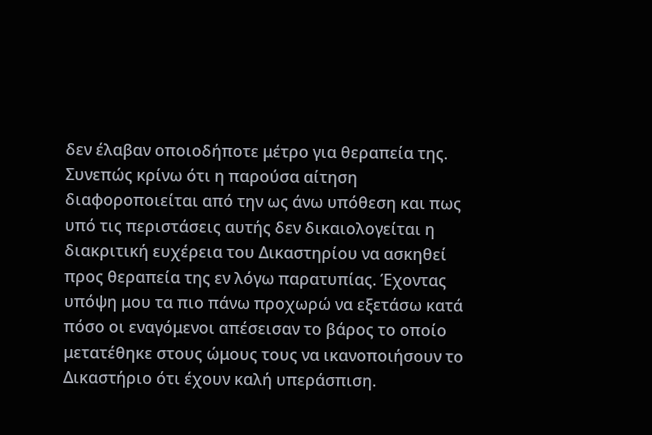δεν έλαβαν οποιοδήποτε μέτρο για θεραπεία της. Συνεπώς κρίνω ότι η παρούσα αίτηση διαφοροποιείται από την ως άνω υπόθεση και πως υπό τις περιστάσεις αυτής δεν δικαιολογείται η διακριτική ευχέρεια του Δικαστηρίου να ασκηθεί προς θεραπεία της εν λόγω παρατυπίας. Έχοντας υπόψη μου τα πιο πάνω προχωρώ να εξετάσω κατά πόσο οι εναγόμενοι απέσεισαν το βάρος το οποίο μετατέθηκε στους ώμους τους να ικανοποιήσουν το Δικαστήριο ότι έχουν καλή υπεράσπιση.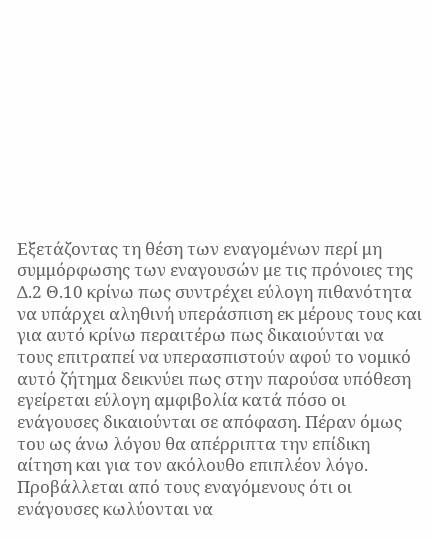Εξετάζοντας τη θέση των εναγομένων περί μη συμμόρφωσης των εναγουσών με τις πρόνοιες της Δ.2 Θ.10 κρίνω πως συντρέχει εύλογη πιθανότητα να υπάρχει αληθινή υπεράσπιση εκ μέρους τους και για αυτό κρίνω περαιτέρω πως δικαιούνται να τους επιτραπεί να υπερασπιστούν αφού το νομικό αυτό ζήτημα δεικνύει πως στην παρούσα υπόθεση εγείρεται εύλογη αμφιβολία κατά πόσο οι ενάγουσες δικαιούνται σε απόφαση. Πέραν όμως του ως άνω λόγου θα απέρριπτα την επίδικη αίτηση και για τον ακόλουθο επιπλέον λόγο. Προβάλλεται από τους εναγόμενους ότι οι ενάγουσες κωλύονται να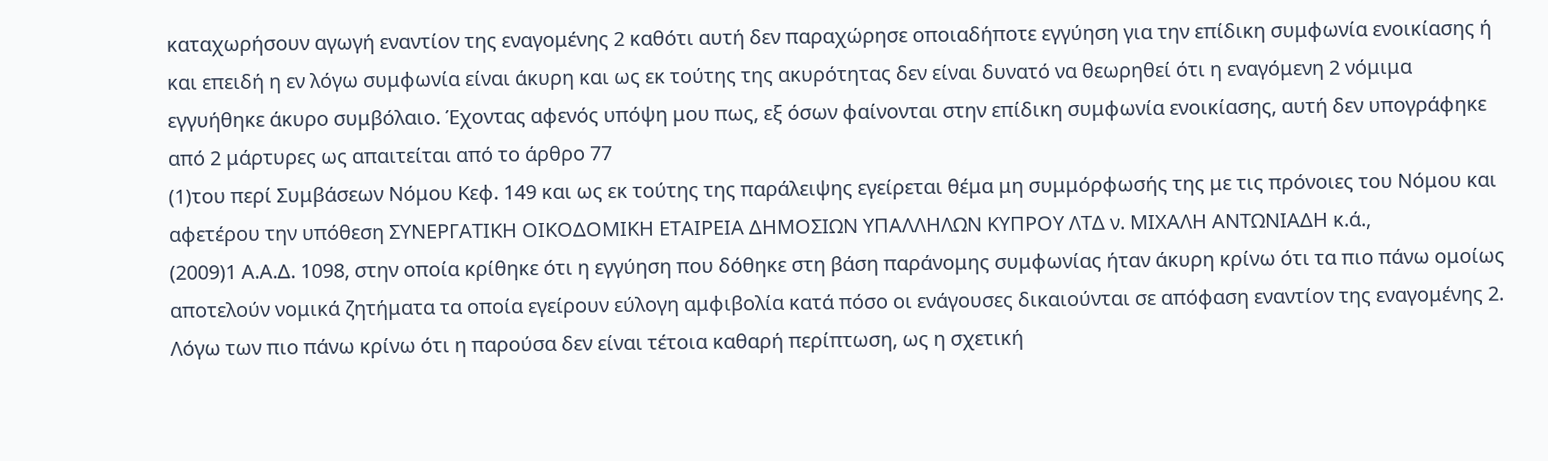καταχωρήσουν αγωγή εναντίον της εναγομένης 2 καθότι αυτή δεν παραχώρησε οποιαδήποτε εγγύηση για την επίδικη συμφωνία ενοικίασης ή και επειδή η εν λόγω συμφωνία είναι άκυρη και ως εκ τούτης της ακυρότητας δεν είναι δυνατό να θεωρηθεί ότι η εναγόμενη 2 νόμιμα εγγυήθηκε άκυρο συμβόλαιο. Έχοντας αφενός υπόψη μου πως, εξ όσων φαίνονται στην επίδικη συμφωνία ενοικίασης, αυτή δεν υπογράφηκε από 2 μάρτυρες ως απαιτείται από το άρθρο 77
(1)του περί Συμβάσεων Νόμου Κεφ. 149 και ως εκ τούτης της παράλειψης εγείρεται θέμα μη συμμόρφωσής της με τις πρόνοιες του Νόμου και αφετέρου την υπόθεση ΣΥΝΕΡΓΑΤΙΚΗ ΟΙΚΟΔΟΜΙΚΗ ΕΤΑΙΡΕΙΑ ΔΗΜΟΣΙΩΝ ΥΠΑΛΛΗΛΩΝ ΚΥΠΡΟΥ ΛΤΔ ν. ΜΙΧΑΛΗ ΑΝΤΩΝΙΑΔΗ κ.ά.,
(2009)1 Α.Α.Δ. 1098, στην οποία κρίθηκε ότι η εγγύηση που δόθηκε στη βάση παράνομης συμφωνίας ήταν άκυρη κρίνω ότι τα πιο πάνω ομοίως αποτελούν νομικά ζητήματα τα οποία εγείρουν εύλογη αμφιβολία κατά πόσο οι ενάγουσες δικαιούνται σε απόφαση εναντίον της εναγομένης 2. Λόγω των πιο πάνω κρίνω ότι η παρούσα δεν είναι τέτοια καθαρή περίπτωση, ως η σχετική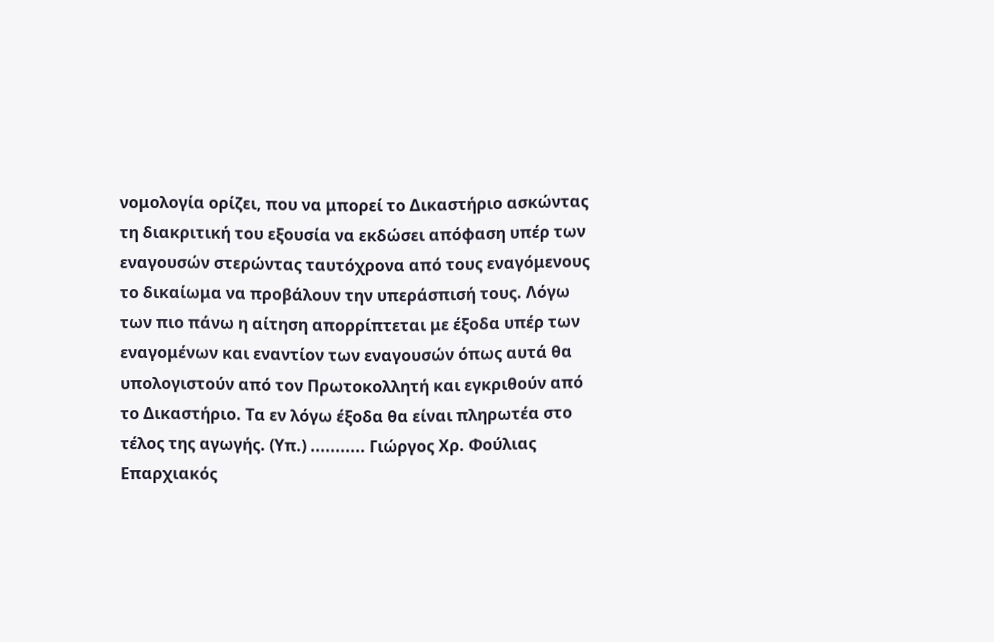νομολογία ορίζει, που να μπορεί το Δικαστήριο ασκώντας τη διακριτική του εξουσία να εκδώσει απόφαση υπέρ των εναγουσών στερώντας ταυτόχρονα από τους εναγόμενους το δικαίωμα να προβάλουν την υπεράσπισή τους. Λόγω των πιο πάνω η αίτηση απορρίπτεται με έξοδα υπέρ των εναγομένων και εναντίον των εναγουσών όπως αυτά θα υπολογιστούν από τον Πρωτοκολλητή και εγκριθούν από το Δικαστήριο. Τα εν λόγω έξοδα θα είναι πληρωτέα στο τέλος της αγωγής. (Υπ.) ........... Γιώργος Χρ. Φούλιας Επαρχιακός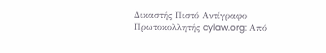Δικαστής Πιστό Αντίγραφο Πρωτοκολλητής cylaw.org: Από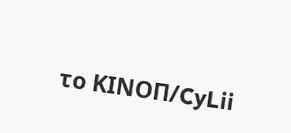το ΚΙΝOΠ/CyLii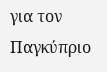για τον Παγκύπριο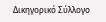Δικηγορικό Σύλλογο